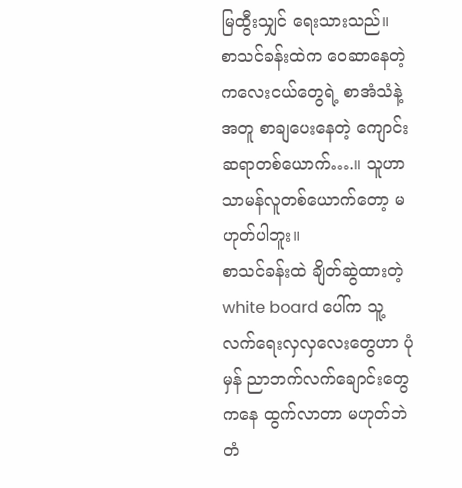မြထွီးသျှင် ရေးသားသည်။
စာသင်ခန်းထဲက ဝေဆာနေတဲ့ ကလေးငယ်တွေရဲ့ စာအံသံနဲ့အတူ စာချပေးနေတဲ့ ကျောင်းဆရာတစ်ယောက်….။ သူဟာ သာမန်လူတစ်ယောက်တော့ မဟုတ်ပါဘူး။
စာသင်ခန်းထဲ ချိတ်ဆွဲထားတဲ့ white board ပေါ်က သူ့လက်ရေးလှလှလေးတွေဟာ ပုံမှန် ညာဘက်လက်ချောင်းတွေကနေ ထွက်လာတာ မဟုတ်ဘဲ တံ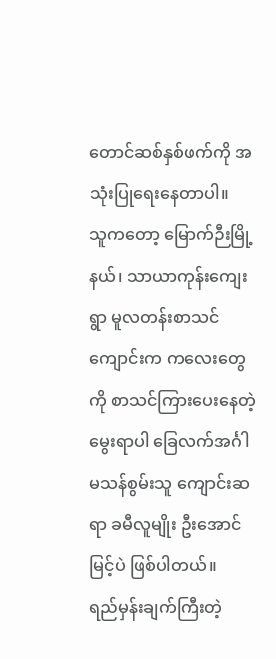တောင်ဆစ်နှစ်ဖက်ကို အသုံးပြုရေးနေတာပါ။
သူကတော့ မြောက်ဉီးမြို့နယ်၊ သာယာကုန်းကျေးရွာ မူလတန်းစာသင်ကျောင်းက ကလေးတွေကို စာသင်ကြားပေးနေတဲ့ မွေးရာပါ ခြေလက်အင်္ဂါမသန်စွမ်းသူ ကျောင်းဆရာ ခမီလူမျိုး ဦးအောင်မြင့်ပဲ ဖြစ်ပါတယ်။
ရည်မှန်းချက်ကြီးတဲ့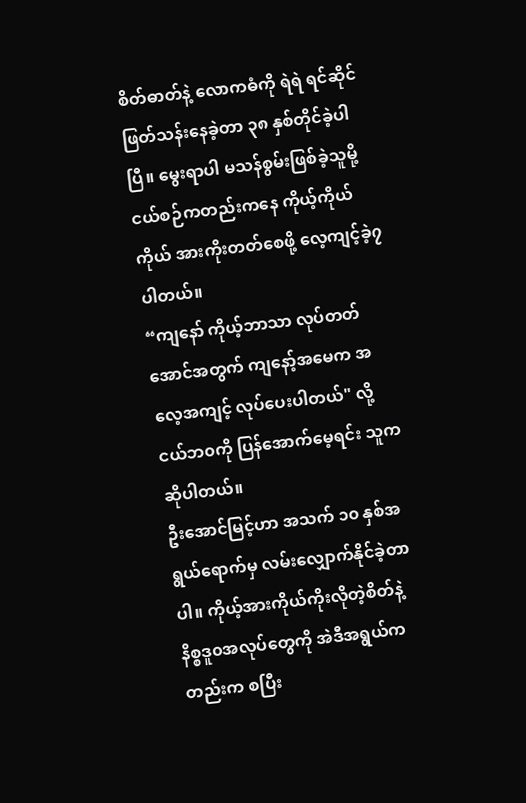စိတ်ဓာတ်နဲ့ လောကဓံကို ရဲရဲ ရင်ဆိုင်ဖြတ်သန်းနေခဲ့တာ ၃၈ နှစ်တိုင်ခဲ့ပါပြီ။ မွေးရာပါ မသန်စွမ်းဖြစ်ခဲ့သူမို့ ငယ်စဉ်ကတည်းကနေ ကိုယ့်ကိုယ်ကိုယ် အားကိုးတတ်စေဖို့ လေ့ကျင့်ခဲ့၇ပါတယ်။
“ကျနော် ကိုယ့်ဘာသာ လုပ်တတ်အောင်အတွက် ကျနော့်အမေက အလေ့အကျင့် လုပ်ပေးပါတယ်" လို့ ငယ်ဘ၀ကို ပြန်အောက်မေ့ရင်း သူက ဆိုပါတယ်။
ဦးအောင်မြင့်ဟာ အသက် ၁၀ နှစ်အရွယ်ရောက်မှ လမ်းလျှောက်နိုင်ခဲ့တာပါ။ ကိုယ့်အားကိုယ်ကိုးလိုတဲ့စိတ်နဲ့ နိစ္စဒူ၀အလုပ်တွေကို အဲဒီအရွယ်ကတည်းက စပြီး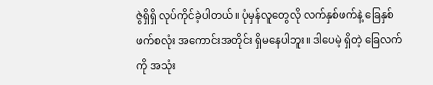ဇွဲရှိရှိ လုပ်ကိုင်ခဲ့ပါတယ်။ ပုံမှန်လူတွေလို လက်နှစ်ဖက်နဲ့ ခြေနှစ်ဖက်စလုံး အကောင်းအတိုင်း ရှိမနေပါဘူး။ ဒါပေမဲ့ ရှိတဲ့ ခြေလက်ကို အသုံး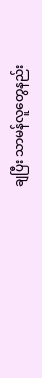ချပြီး သာမန်လူတွေနည်း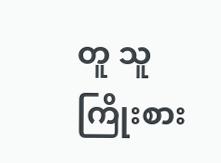တူ သူ ကြိုးစား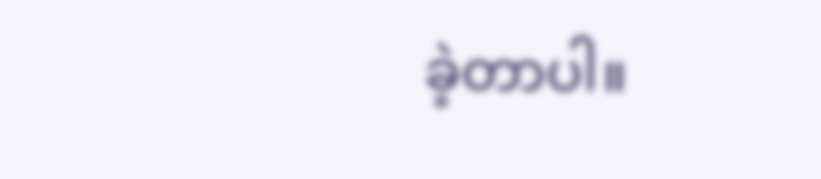ခဲ့တာပါ။